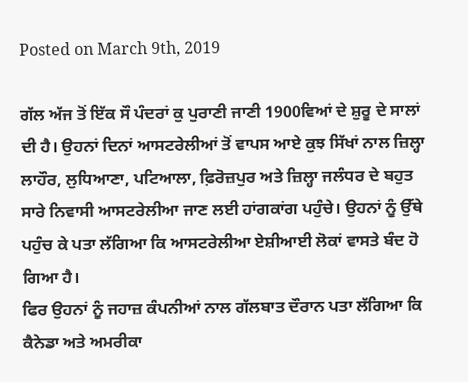Posted on March 9th, 2019

ਗੱਲ ਅੱਜ ਤੋਂ ਇੱਕ ਸੌ ਪੰਦਰਾਂ ਕੁ ਪੁਰਾਣੀ ਜਾਣੀ 1900ਵਿਆਂ ਦੇ ਸ਼ੁਰੂ ਦੇ ਸਾਲਾਂ ਦੀ ਹੈ। ਉਹਨਾਂ ਦਿਨਾਂ ਆਸਟਰੇਲੀਆਂ ਤੋਂ ਵਾਪਸ ਆਏ ਕੁਝ ਸਿੱਖਾਂ ਨਾਲ ਜ਼ਿਲ੍ਹਾ ਲਾਹੌਰ, ਲੁਧਿਆਣਾ, ਪਟਿਆਲਾ, ਫ਼ਿਰੋਜ਼ਪੁਰ ਅਤੇ ਜ਼ਿਲ੍ਹਾ ਜਲੰਧਰ ਦੇ ਬਹੁਤ ਸਾਰੇ ਨਿਵਾਸੀ ਆਸਟਰੇਲੀਆ ਜਾਣ ਲਈ ਹਾਂਗਕਾਂਗ ਪਹੁੰਚੇ। ਉਹਨਾਂ ਨੂੰ ਉੱਥੇ ਪਹੁੰਚ ਕੇ ਪਤਾ ਲੱਗਿਆ ਕਿ ਆਸਟਰੇਲੀਆ ਏਸ਼ੀਆਈ ਲੋਕਾਂ ਵਾਸਤੇ ਬੰਦ ਹੋ ਗਿਆ ਹੈ।
ਫਿਰ ਉਹਨਾਂ ਨੂੰ ਜਹਾਜ਼ ਕੰਪਨੀਆਂ ਨਾਲ ਗੱਲਬਾਤ ਦੌਰਾਨ ਪਤਾ ਲੱਗਿਆ ਕਿ ਕੈਨੇਡਾ ਅਤੇ ਅਮਰੀਕਾ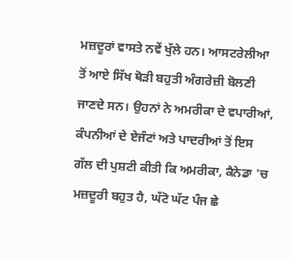ਮਜ਼ਦੂਰਾਂ ਵਾਸਤੇ ਨਵੇਂ ਖੁੱਲੇ ਹਨ। ਆਸਟਰੇਲੀਆ ਤੋਂ ਆਏ ਸਿੱਖ ਥੋੜੀ ਬਹੁਤੀ ਅੰਗਰੇਜ਼ੀ ਬੋਲਣੀ ਜਾਣਦੇ ਸਨ। ਉਹਨਾਂ ਨੇ ਅਮਰੀਕਾ ਦੇ ਵਪਾਰੀਆਂ, ਕੰਪਨੀਆਂ ਦੇ ਏਜੰਟਾਂ ਅਤੇ ਪਾਦਰੀਆਂ ਤੋਂ ਇਸ ਗੱਲ ਦੀ ਪੁਸ਼ਟੀ ਕੀਤੀ ਕਿ ਅਮਰੀਕਾ, ਕੈਨੇਡਾ 'ਚ ਮਜ਼ਦੂਰੀ ਬਹੁਤ ਹੈ, ਘੱਟੋ ਘੱਟ ਪੰਜ ਛੇ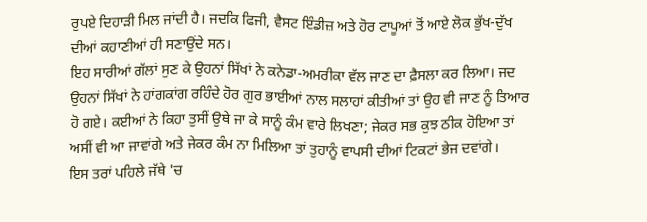ਰੁਪਏ ਦਿਹਾੜੀ ਮਿਲ ਜਾਂਦੀ ਹੈ। ਜਦਕਿ ਫਿਜੀ, ਵੈਸਟ ਇੰਡੀਜ਼ ਅਤੇ ਹੋਰ ਟਾਪੂਆਂ ਤੋਂ ਆਏ ਲੋਕ ਭੁੱਖ-ਦੁੱਖ ਦੀਆਂ ਕਹਾਣੀਆਂ ਹੀ ਸਣਾਉਂਦੇ ਸਨ।
ਇਹ ਸਾਰੀਆਂ ਗੱਲਾਂ ਸੁਣ ਕੇ ਉਹਨਾਂ ਸਿੱਖਾਂ ਨੇ ਕਨੇਡਾ-ਅਮਰੀਕਾ ਵੱਲ ਜਾਣ ਦਾ ਫ਼ੈਸਲਾ ਕਰ ਲਿਆ। ਜਦ ਉਹਨਾਂ ਸਿੱਖਾਂ ਨੇ ਹਾਂਗਕਾਂਗ ਰਹਿੰਦੇ ਹੋਰ ਗੁਰ ਭਾਈਆਂ ਨਾਲ ਸਲਾਹਾਂ ਕੀਤੀਆਂ ਤਾਂ ਉਹ ਵੀ ਜਾਣ ਨੂੰ ਤਿਆਰ ਹੋ ਗਏ। ਕਈਆਂ ਨੇ ਕਿਹਾ ਤੁਸੀਂ ਉਥੇ ਜਾ ਕੇ ਸਾਨੂੰ ਕੰਮ ਵਾਰੇ ਲਿਖਣਾ; ਜੇਕਰ ਸਭ ਕੁਝ ਠੀਕ ਹੋਇਆ ਤਾਂ ਅਸੀਂ ਵੀ ਆ ਜਾਵਾਂਗੇ ਅਤੇ ਜੇਕਰ ਕੰਮ ਨਾ ਮਿਲਿਆ ਤਾਂ ਤੁਹਾਨੂੰ ਵਾਪਸੀ ਦੀਆਂ ਟਿਕਟਾਂ ਭੇਜ ਦਵਾਂਗੇ।
ਇਸ ਤਰਾਂ ਪਹਿਲੇ ਜੱਥੇ 'ਚ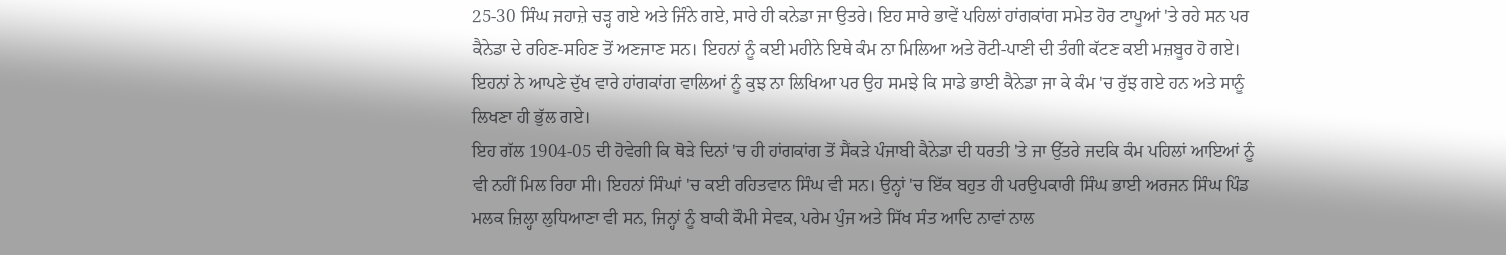25-30 ਸਿੰਘ ਜਹਾਜ਼ੇ ਚੜ੍ਹ ਗਏ ਅਤੇ ਜਿੰਨੇ ਗਏ, ਸਾਰੇ ਹੀ ਕਨੇਡਾ ਜਾ ਉਤਰੇ। ਇਹ ਸਾਰੇ ਭਾਵੇਂ ਪਹਿਲਾਂ ਹਾਂਗਕਾਂਗ ਸਮੇਤ ਹੋਰ ਟਾਪੂਆਂ 'ਤੇ ਰਹੇ ਸਨ ਪਰ ਕੈਨੇਡਾ ਦੇ ਰਹਿਣ-ਸਹਿਣ ਤੋਂ ਅਣਜਾਣ ਸਨ। ਇਹਨਾਂ ਨੂੰ ਕਈ ਮਹੀਨੇ ਇਥੇ ਕੰਮ ਨਾ ਮਿਲਿਆ ਅਤੇ ਰੋਟੀ-ਪਾਣੀ ਦੀ ਤੰਗੀ ਕੱਟਣ ਕਈ ਮਜ਼ਬੂਰ ਹੋ ਗਏ। ਇਹਨਾਂ ਨੇ ਆਪਣੇ ਦੁੱਖ ਵਾਰੇ ਹਾਂਗਕਾਂਗ ਵਾਲਿਆਂ ਨੂੰ ਕੁਝ ਨਾ ਲਿਖਿਆ ਪਰ ਉਹ ਸਮਝੇ ਕਿ ਸਾਡੇ ਭਾਈ ਕੈਨੇਡਾ ਜਾ ਕੇ ਕੰਮ 'ਚ ਰੁੱਝ ਗਏ ਹਨ ਅਤੇ ਸਾਨੂੰ ਲਿਖਣਾ ਹੀ ਭੁੱਲ ਗਏ।
ਇਹ ਗੱਲ 1904-05 ਦੀ ਹੋਵੇਗੀ ਕਿ ਥੋੜੇ ਦਿਨਾਂ 'ਚ ਹੀ ਹਾਂਗਕਾਂਗ ਤੋਂ ਸੈਂਕੜੇ ਪੰਜਾਬੀ ਕੈਨੇਡਾ ਦੀ ਧਰਤੀ 'ਤੇ ਜਾ ਉੱਤਰੇ ਜਦਕਿ ਕੰਮ ਪਹਿਲਾਂ ਆਇਆਂ ਨੂੰ ਵੀ ਨਹੀਂ ਮਿਲ ਰਿਹਾ ਸੀ। ਇਹਨਾਂ ਸਿੰਘਾਂ 'ਚ ਕਈ ਰਹਿਤਵਾਨ ਸਿੰਘ ਵੀ ਸਨ। ਉਨ੍ਹਾਂ 'ਚ ਇੱਕ ਬਹੁਤ ਹੀ ਪਰਉਪਕਾਰੀ ਸਿੰਘ ਭਾਈ ਅਰਜਨ ਸਿੰਘ ਪਿੰਡ ਮਲਕ ਜ਼ਿਲ੍ਹਾ ਲੁਧਿਆਣਾ ਵੀ ਸਨ, ਜਿਨ੍ਹਾਂ ਨੂੰ ਬਾਕੀ ਕੌਮੀ ਸੇਵਕ, ਪਰੇਮ ਪੁੰਜ ਅਤੇ ਸਿੱਖ ਸੰਤ ਆਦਿ ਨਾਵਾਂ ਨਾਲ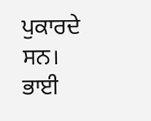ਪੁਕਾਰਦੇ ਸਨ।
ਭਾਈ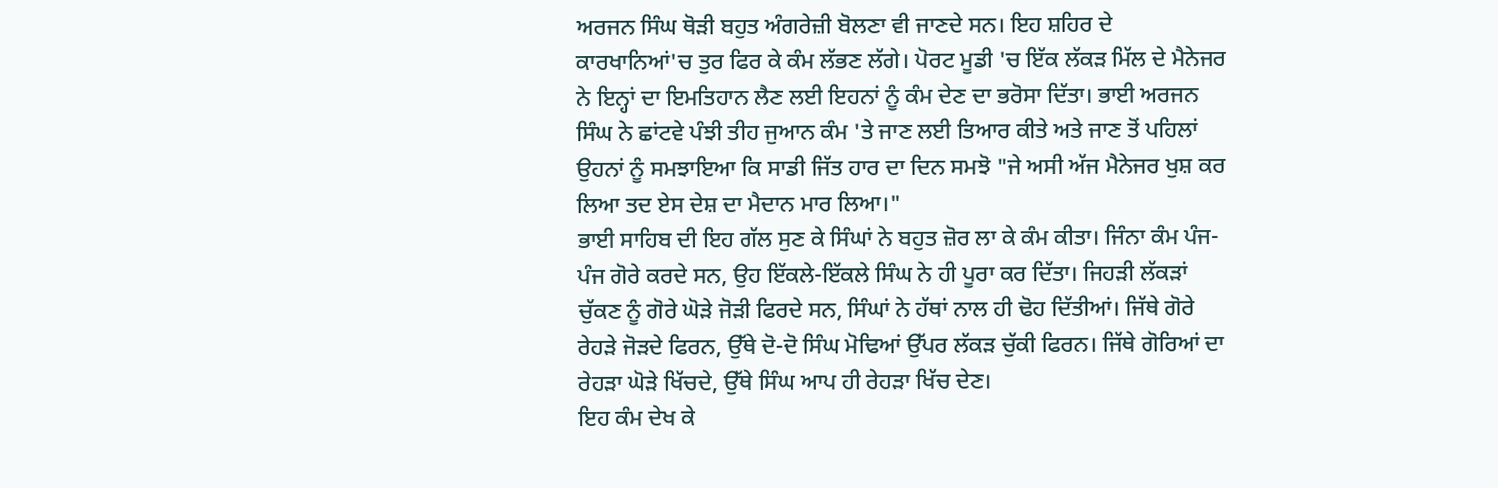ਅਰਜਨ ਸਿੰਘ ਥੋੜੀ ਬਹੁਤ ਅੰਗਰੇਜ਼ੀ ਬੋਲਣਾ ਵੀ ਜਾਣਦੇ ਸਨ। ਇਹ ਸ਼ਹਿਰ ਦੇ ਕਾਰਖਾਨਿਆਂ'ਚ ਤੁਰ ਫਿਰ ਕੇ ਕੰਮ ਲੱਭਣ ਲੱਗੇ। ਪੋਰਟ ਮੂਡੀ 'ਚ ਇੱਕ ਲੱਕੜ ਮਿੱਲ ਦੇ ਮੈਨੇਜਰ ਨੇ ਇਨ੍ਹਾਂ ਦਾ ਇਮਤਿਹਾਨ ਲੈਣ ਲਈ ਇਹਨਾਂ ਨੂੰ ਕੰਮ ਦੇਣ ਦਾ ਭਰੋਸਾ ਦਿੱਤਾ। ਭਾਈ ਅਰਜਨ ਸਿੰਘ ਨੇ ਛਾਂਟਵੇ ਪੰਝੀ ਤੀਹ ਜੁਆਨ ਕੰਮ 'ਤੇ ਜਾਣ ਲਈ ਤਿਆਰ ਕੀਤੇ ਅਤੇ ਜਾਣ ਤੋਂ ਪਹਿਲਾਂ ਉਹਨਾਂ ਨੂੰ ਸਮਝਾਇਆ ਕਿ ਸਾਡੀ ਜਿੱਤ ਹਾਰ ਦਾ ਦਿਨ ਸਮਝੋ "ਜੇ ਅਸੀ ਅੱਜ ਮੈਨੇਜਰ ਖੁਸ਼ ਕਰ ਲਿਆ ਤਦ ਏਸ ਦੇਸ਼ ਦਾ ਮੈਦਾਨ ਮਾਰ ਲਿਆ।"
ਭਾਈ ਸਾਹਿਬ ਦੀ ਇਹ ਗੱਲ ਸੁਣ ਕੇ ਸਿੰਘਾਂ ਨੇ ਬਹੁਤ ਜ਼ੋਰ ਲਾ ਕੇ ਕੰਮ ਕੀਤਾ। ਜਿੰਨਾ ਕੰਮ ਪੰਜ-ਪੰਜ ਗੋਰੇ ਕਰਦੇ ਸਨ, ਉਹ ਇੱਕਲੇ-ਇੱਕਲੇ ਸਿੰਘ ਨੇ ਹੀ ਪੂਰਾ ਕਰ ਦਿੱਤਾ। ਜਿਹੜੀ ਲੱਕੜਾਂ ਚੁੱਕਣ ਨੂੰ ਗੋਰੇ ਘੋੜੇ ਜੋੜੀ ਫਿਰਦੇ ਸਨ, ਸਿੰਘਾਂ ਨੇ ਹੱਥਾਂ ਨਾਲ ਹੀ ਢੋਹ ਦਿੱਤੀਆਂ। ਜਿੱਥੇ ਗੋਰੇ ਰੇਹੜੇ ਜੋੜਦੇ ਫਿਰਨ, ਉੱਥੇ ਦੋ-ਦੋ ਸਿੰਘ ਮੋਢਿਆਂ ਉੱਪਰ ਲੱਕੜ ਚੁੱਕੀ ਫਿਰਨ। ਜਿੱਥੇ ਗੋਰਿਆਂ ਦਾ ਰੇਹੜਾ ਘੋੜੇ ਖਿੱਚਦੇ, ਉੱਥੇ ਸਿੰਘ ਆਪ ਹੀ ਰੇਹੜਾ ਖਿੱਚ ਦੇਣ।
ਇਹ ਕੰਮ ਦੇਖ ਕੇ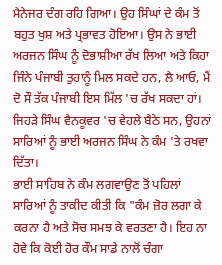ਮੈਨੇਜਰ ਦੰਗ ਰਹਿ ਗਿਆ। ਉਹ ਸਿੰਘਾਂ ਦੇ ਕੰਮ ਤੋਂ ਬਹੁਤ ਖੁਸ਼ ਅਤੇ ਪ੍ਰਭਾਵਤ ਹੋਇਆ। ਉਸ ਨੇ ਭਾਈ ਅਰਜਨ ਸਿੰਘ ਨੂੰ ਦੋਭਾਸ਼ੀਆ ਰੱਖ ਲਿਆ ਅਤੇ ਕਿਹਾ ਜਿੰਨੇ ਪੰਜਾਬੀ ਤੁਹਾਨੂੰ ਮਿਲ ਸਕਦੇ ਹਨ, ਲੈ ਆਓ, ਮੈਂ ਦੋ ਸੌ ਤੱਕ ਪੰਜਾਬੀ ਇਸ ਮਿੱਲ 'ਚ ਰੱਖ ਸਕਦਾ ਹਾਂ। ਜਿਹੜੇ ਸਿੰਘ ਵੈਨਕੂਵਰ 'ਚ ਵੇਹਲੇ ਬੈਠੇ ਸਨ, ਉਹਨਾਂ ਸਾਰਿਆਂ ਨੂੰ ਭਾਈ ਅਰਜਨ ਸਿੰਘ ਨੇ ਕੰਮ 'ਤੇ ਰਖਵਾ ਦਿੱਤਾ।
ਭਾਈ ਸਾਹਿਬ ਨੇ ਕੰਮ ਲਗਵਾਉਣ ਤੋਂ ਪਹਿਲਾਂ ਸਾਰਿਆਂ ਨੂੰ ਤਾਕੀਦ ਕੀਤੀ ਕਿ "ਕੰਮ ਜ਼ੋਰ ਲਗਾ ਕੇ ਕਰਨਾ ਹੈ ਅਤੇ ਸੋਚ ਸਮਝ ਕੇ ਵਰਤਣਾ ਹੈ। ਇਹ ਨਾ ਹੋਵੇ ਕਿ ਕੋਈ ਹੋਰ ਕੌਮ ਸਾਡੇ ਨਾਲੋਂ ਚੰਗਾ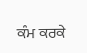ਕੰਮ ਕਰਕੇ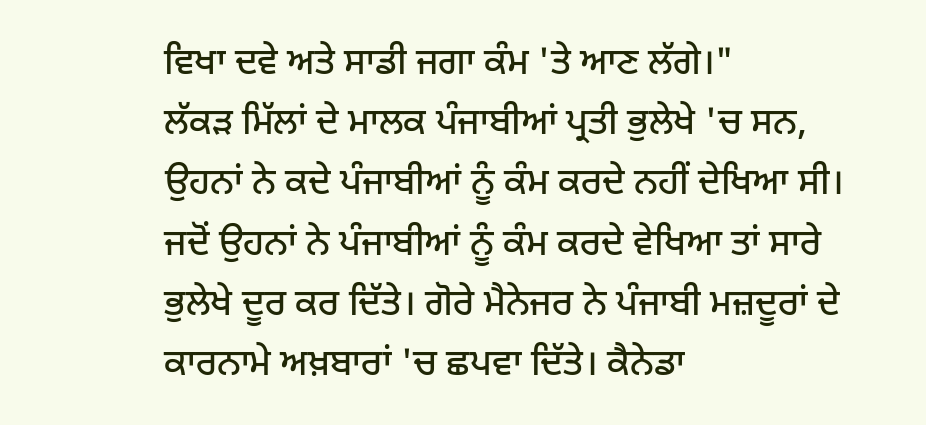ਵਿਖਾ ਦਵੇ ਅਤੇ ਸਾਡੀ ਜਗਾ ਕੰਮ 'ਤੇ ਆਣ ਲੱਗੇ।"
ਲੱਕੜ ਮਿੱਲਾਂ ਦੇ ਮਾਲਕ ਪੰਜਾਬੀਆਂ ਪ੍ਰਤੀ ਭੁਲੇਖੇ 'ਚ ਸਨ, ਉਹਨਾਂ ਨੇ ਕਦੇ ਪੰਜਾਬੀਆਂ ਨੂੰ ਕੰਮ ਕਰਦੇ ਨਹੀਂ ਦੇਖਿਆ ਸੀ। ਜਦੋਂ ਉਹਨਾਂ ਨੇ ਪੰਜਾਬੀਆਂ ਨੂੰ ਕੰਮ ਕਰਦੇ ਵੇਖਿਆ ਤਾਂ ਸਾਰੇ ਭੁਲੇਖੇ ਦੂਰ ਕਰ ਦਿੱਤੇ। ਗੋਰੇ ਮੈਨੇਜਰ ਨੇ ਪੰਜਾਬੀ ਮਜ਼ਦੂਰਾਂ ਦੇ ਕਾਰਨਾਮੇ ਅਖ਼ਬਾਰਾਂ 'ਚ ਛਪਵਾ ਦਿੱਤੇ। ਕੈਨੇਡਾ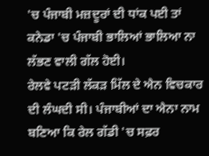'ਚ ਪੰਜਾਬੀ ਮਜ਼ਦੂਰਾਂ ਦੀ ਧਾਂਕ ਪਈ ਤਾਂ ਕਨੇਡਾ 'ਚ ਪੰਜਾਬੀ ਭਾਲਿਆਂ ਭਾਲਿਆ ਨਾ ਲੱਭਣ ਵਾਲੀ ਗੱਲ ਹੋਈ।
ਰੇਲਵੇ ਪਟੜੀ ਲੱਕੜ ਮਿੱਲ ਦੇ ਐਨ ਵਿਚਕਾਰ ਦੀ ਲੰਘਦੀ ਸੀ। ਪੰਜਾਬੀਆਂ ਦਾ ਐਨਾ ਨਾਮ ਬਣਿਆ ਕਿ ਰੇਲ ਗੱਡੀ 'ਚ ਸਫ਼ਰ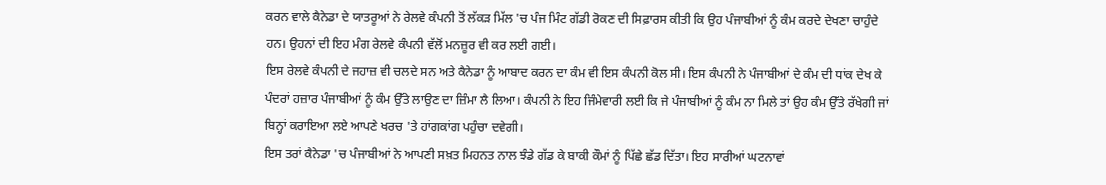ਕਰਨ ਵਾਲੇ ਕੈਨੇਡਾ ਦੇ ਯਾਤਰੂਆਂ ਨੇ ਰੇਲਵੇ ਕੰਪਨੀ ਤੋਂ ਲੱਕੜ ਮਿੱਲ 'ਚ ਪੰਜ ਮਿੰਟ ਗੱਡੀ ਰੋਕਣ ਦੀ ਸਿਫ਼ਾਰਸ ਕੀਤੀ ਕਿ ਉਹ ਪੰਜਾਬੀਆਂ ਨੂੰ ਕੰਮ ਕਰਦੇ ਦੇਖਣਾ ਚਾਹੁੰਦੇ ਹਨ। ਉਹਨਾਂ ਦੀ ਇਹ ਮੰਗ ਰੇਲਵੇ ਕੰਪਨੀ ਵੱਲੋਂ ਮਨਜ਼ੂਰ ਵੀ ਕਰ ਲਈ ਗਈ।
ਇਸ ਰੇਲਵੇ ਕੰਪਨੀ ਦੇ ਜਹਾਜ਼ ਵੀ ਚਲਦੇ ਸਨ ਅਤੇ ਕੈਨੇਡਾ ਨੂੰ ਆਬਾਦ ਕਰਨ ਦਾ ਕੰਮ ਵੀ ਇਸ ਕੰਪਨੀ ਕੋਲ ਸੀ। ਇਸ ਕੰਪਨੀ ਨੇ ਪੰਜਾਬੀਆਂ ਦੇ ਕੰਮ ਦੀ ਧਾਂਕ ਦੇਖ ਕੇ ਪੰਦਰਾਂ ਹਜ਼ਾਰ ਪੰਜਾਬੀਆਂ ਨੂੰ ਕੰਮ ਉੱਤੇ ਲਾਉਣ ਦਾ ਜ਼ਿੰਮਾ ਲੈ ਲਿਆ। ਕੰਪਨੀ ਨੇ ਇਹ ਜਿੰਮੇਵਾਰੀ ਲਈ ਕਿ ਜੇ ਪੰਜਾਬੀਆਂ ਨੂੰ ਕੰਮ ਨਾ ਮਿਲੇ ਤਾਂ ਉਹ ਕੰਮ ਉੱਤੇ ਰੱਖੇਗੀ ਜਾਂ ਬਿਨ੍ਹਾਂ ਕਰਾਇਆ ਲਏ ਆਪਣੇ ਖਰਚ 'ਤੇ ਹਾਂਗਕਾਂਗ ਪਹੁੰਚਾ ਦਵੇਗੀ।
ਇਸ ਤਰਾਂ ਕੈਨੇਡਾ 'ਚ ਪੰਜਾਬੀਆਂ ਨੇ ਆਪਣੀ ਸਖ਼ਤ ਮਿਹਨਤ ਨਾਲ ਝੰਡੇ ਗੱਡ ਕੇ ਬਾਕੀ ਕੌਮਾਂ ਨੂੰ ਪਿੱਛੇ ਛੱਡ ਦਿੱਤਾ। ਇਹ ਸਾਰੀਆਂ ਘਟਨਾਵਾਂ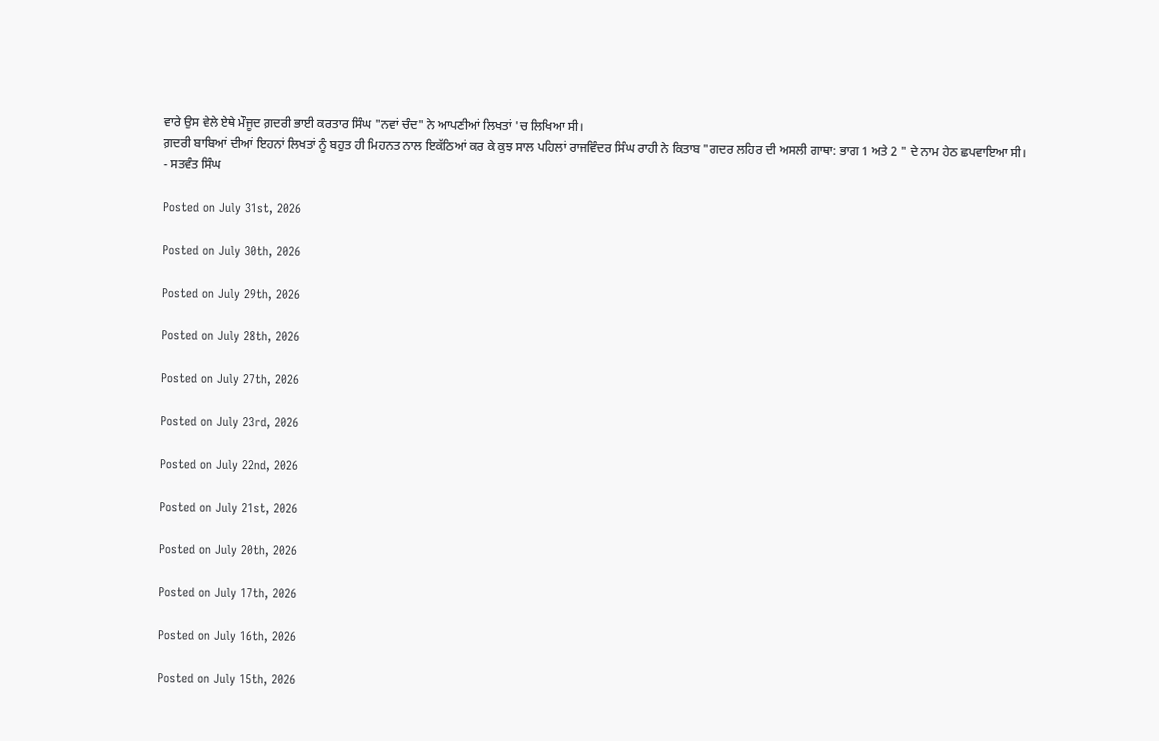ਵਾਰੇ ਉਸ ਵੇਲੇ ਏਥੇ ਮੌਜੂਦ ਗ਼ਦਰੀ ਭਾਈ ਕਰਤਾਰ ਸਿੰਘ "ਨਵਾਂ ਚੰਦ" ਨੇ ਆਪਣੀਆਂ ਲਿਖਤਾਂ 'ਚ ਲਿਖਿਆ ਸੀ।
ਗ਼ਦਰੀ ਬਾਬਿਆਂ ਦੀਆਂ ਇਹਨਾਂ ਲਿਖਤਾਂ ਨੂੰ ਬਹੁਤ ਹੀ ਮਿਹਨਤ ਨਾਲ ਇਕੱਠਿਆਂ ਕਰ ਕੇ ਕੁਝ ਸਾਲ ਪਹਿਲਾਂ ਰਾਜਵਿੰਦਰ ਸਿੰਘ ਰਾਹੀ ਨੇ ਕਿਤਾਬ "ਗਦਰ ਲਹਿਰ ਦੀ ਅਸਲੀ ਗਾਥਾ: ਭਾਗ 1 ਅਤੇ 2 " ਦੇ ਨਾਮ ਹੇਠ ਛਪਵਾਇਆ ਸੀ।
- ਸਤਵੰਤ ਸਿੰਘ

Posted on July 31st, 2026

Posted on July 30th, 2026

Posted on July 29th, 2026

Posted on July 28th, 2026

Posted on July 27th, 2026

Posted on July 23rd, 2026

Posted on July 22nd, 2026

Posted on July 21st, 2026

Posted on July 20th, 2026

Posted on July 17th, 2026

Posted on July 16th, 2026

Posted on July 15th, 2026